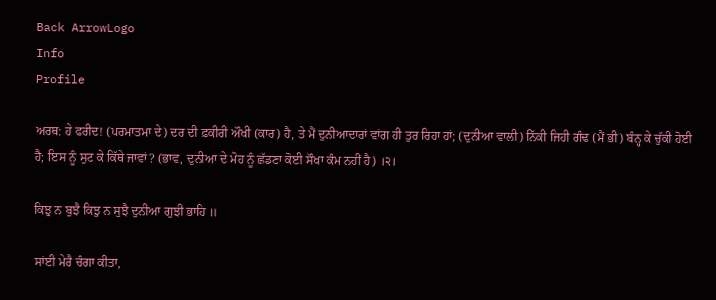Back ArrowLogo
Info
Profile

ਅਰਥ: ਹੇ ਫਰੀਦ! (ਪਰਮਾਤਮਾ ਦੇ) ਦਰ ਦੀ ਫ਼ਕੀਰੀ ਔਖੀ (ਕਾਰ) ਹੈ, ਤੇ ਮੈਂ ਦੁਨੀਆਦਾਰਾਂ ਵਾਂਗ ਹੀ ਤੁਰ ਰਿਹਾ ਹਾਂ; (ਦੁਨੀਆ ਵਾਲੀ) ਨਿੱਕੀ ਜਿਹੀ ਗੰਢ (ਮੈਂ ਭੀ) ਬੰਨ੍ਹ ਕੇ ਚੁੱਕੀ ਹੋਈ ਹੈ; ਇਸ ਨੂੰ ਸੁਟ ਕੇ ਕਿੱਥੇ ਜਾਵਾਂ? (ਭਾਵ, ਦੁਨੀਆ ਦੇ ਮੋਹ ਨੂੰ ਛੱਡਣਾ ਕੋਈ ਸੌਖਾ ਕੰਮ ਨਹੀਂ ਹੈ) ।੨।

ਕਿਝੁ ਨ ਬੁਝੈ ਕਿਝੁ ਨ ਸੁਝੈ ਦੁਨੀਆ ਗੁਝੀ ਭਾਹਿ ॥

ਸਾਂਈ ਮੇਰੈ ਚੰਗਾ ਕੀਤਾ,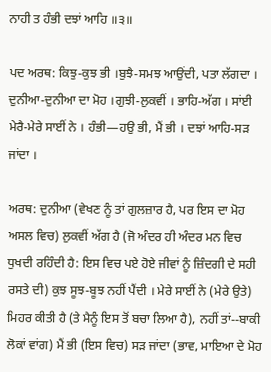ਨਾਹੀ ਤ ਹੰਭੀ ਦਝਾਂ ਆਹਿ ॥੩॥

ਪਦ ਅਰਥ: ਕਿਝੁ-ਕੁਝ ਭੀ ।ਬੁਝੈ-ਸਮਝ ਆਉਂਦੀ, ਪਤਾ ਲੱਗਦਾ । ਦੁਨੀਆ-ਦੁਨੀਆ ਦਾ ਮੋਹ ।ਗੁਝੀ-ਲੁਕਵੀਂ । ਭਾਹਿ-ਅੱਗ । ਸਾਂਈ ਮੇਰੈ-ਮੇਰੇ ਸਾਈਂ ਨੇ । ਹੰਭੀ—ਹਉ ਭੀ, ਮੈਂ ਭੀ । ਦਝਾਂ ਆਹਿ-ਸੜ ਜਾਂਦਾ ।

ਅਰਥ: ਦੁਨੀਆ (ਵੇਖਣ ਨੂੰ ਤਾਂ ਗੁਲਜ਼ਾਰ ਹੈ, ਪਰ ਇਸ ਦਾ ਮੋਹ ਅਸਲ ਵਿਚ) ਲੁਕਵੀਂ ਅੱਗ ਹੈ (ਜੋ ਅੰਦਰ ਹੀ ਅੰਦਰ ਮਨ ਵਿਚ ਧੁਖਦੀ ਰਹਿੰਦੀ ਹੈ: ਇਸ ਵਿਚ ਪਏ ਹੋਏ ਜੀਵਾਂ ਨੂੰ ਜ਼ਿੰਦਗੀ ਦੇ ਸਹੀ ਰਸਤੇ ਦੀ) ਕੁਝ ਸੂਝ-ਬੂਝ ਨਹੀਂ ਪੈਂਦੀ । ਮੇਰੇ ਸਾਈਂ ਨੇ (ਮੇਰੇ ਉਤੇ) ਮਿਹਰ ਕੀਤੀ ਹੈ (ਤੇ ਮੈਨੂੰ ਇਸ ਤੋਂ ਬਚਾ ਲਿਆ ਹੈ), ਨਹੀਂ ਤਾਂ--ਬਾਕੀ ਲੋਕਾਂ ਵਾਂਗ) ਮੈਂ ਭੀ (ਇਸ ਵਿਚ) ਸੜ ਜਾਂਦਾ (ਭਾਵ, ਮਾਇਆ ਦੇ ਮੋਹ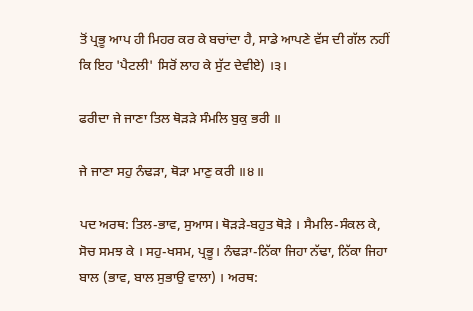ਤੋਂ ਪ੍ਰਭੂ ਆਪ ਹੀ ਮਿਹਰ ਕਰ ਕੇ ਬਚਾਂਦਾ ਹੈ, ਸਾਡੇ ਆਪਣੇ ਵੱਸ ਦੀ ਗੱਲ ਨਹੀਂ ਕਿ ਇਹ 'ਪੈਟਲੀ' ਸਿਰੋਂ ਲਾਹ ਕੇ ਸੁੱਟ ਦੇਵੀਏ) ।੩।

ਫਰੀਦਾ ਜੇ ਜਾਣਾ ਤਿਲ ਥੋੜੜੇ ਸੰਮਲਿ ਬੁਕੁ ਭਰੀ ॥

ਜੇ ਜਾਣਾ ਸਹੁ ਨੰਢੜਾ, ਥੋੜਾ ਮਾਣੁ ਕਰੀ ॥੪॥

ਪਦ ਅਰਥ: ਤਿਲ-ਭਾਵ, ਸੁਆਸ। ਥੋੜੜੇ-ਬਹੁਤ ਥੋੜੇ । ਸੈਮਲਿ-ਸੰਕਲ ਕੇ, ਸੋਚ ਸਮਝ ਕੇ । ਸਹੁ-ਖਸਮ, ਪ੍ਰਭੂ। ਨੰਢੜਾ-ਨਿੱਕਾ ਜਿਹਾ ਨੱਢਾ, ਨਿੱਕਾ ਜਿਹਾ ਬਾਲ (ਭਾਵ, ਬਾਲ ਸੁਭਾਉ ਵਾਲਾ) । ਅਰਥ: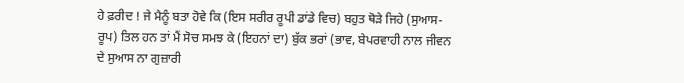ਹੇ ਫ਼ਰੀਦ ! ਜੇ ਮੈਨੂੰ ਬਤਾ ਹੋਵੇ ਕਿ (ਇਸ ਸਰੀਰ ਰੂਪੀ ਡਾਂਡੇ ਵਿਚ) ਬਹੁਤ ਥੋੜੇ ਜਿਹੇ (ਸੁਆਸ-ਰੂਪ) ਤਿਲ ਹਨ ਤਾਂ ਮੈਂ ਸੋਚ ਸਮਝ ਕੇ (ਇਹਨਾਂ ਦਾ) ਬੁੱਕ ਭਰਾਂ (ਭਾਵ, ਬੇਪਰਵਾਹੀ ਨਾਲ ਜੀਵਨ ਦੇ ਸੁਆਸ ਨਾ ਗੁਜ਼ਾਰੀ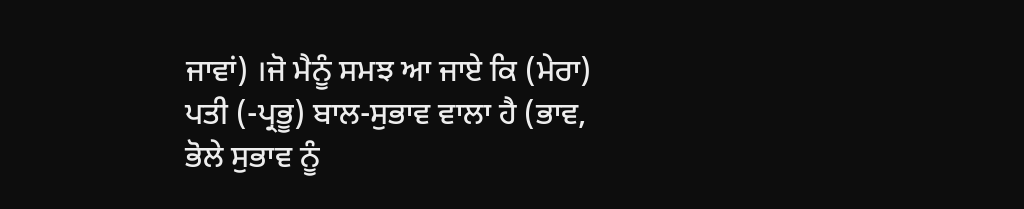ਜਾਵਾਂ) ।ਜੋ ਮੈਨੂੰ ਸਮਝ ਆ ਜਾਏ ਕਿ (ਮੇਰਾ) ਪਤੀ (-ਪ੍ਰਭੂ) ਬਾਲ-ਸੁਭਾਵ ਵਾਲਾ ਹੈ (ਭਾਵ, ਭੋਲੇ ਸੁਭਾਵ ਨੂੰ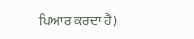ਪਿਆਰ ਕਰਦਾ ਹੈ)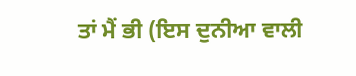ਤਾਂ ਮੈਂ ਭੀ (ਇਸ ਦੁਨੀਆ ਵਾਲੀ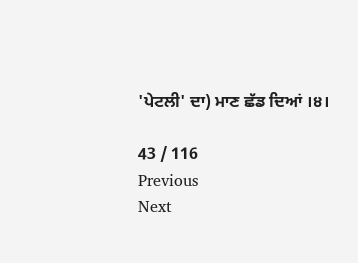'ਪੇਟਲੀ' ਦਾ) ਮਾਣ ਛੱਡ ਦਿਆਂ ।੪।

43 / 116
Previous
Next